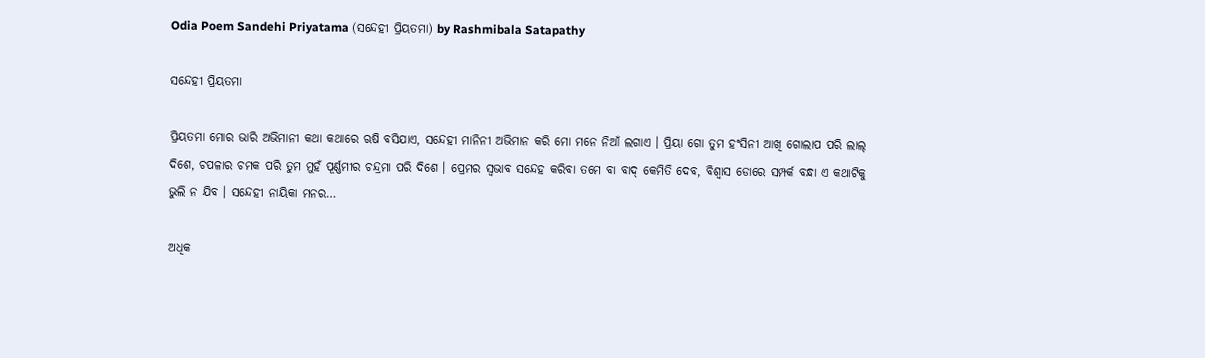Odia Poem Sandehi Priyatama (ସନ୍ଦେହୀ ପ୍ରିୟତମା) by Rashmibala Satapathy

ସନ୍ଦେହୀ ପ୍ରିୟତମା

ପ୍ରିୟତମା ମୋର ଭାରି ଅଭିମାନୀ କଥା କଥାରେ ଋଷି ବସିଯାଏ, ସନ୍ଦେହୀ ମାନିନୀ ଅଭିମାନ କରି ମୋ ମନେ ନିଆଁ ଲଗାଏ । ପ୍ରିୟା ଗୋ ତୁମ ହଂସିନୀ ଆଖି ଗୋଲାପ ପରି ଲାଲ୍ ଦିଶେ, ଚପଳାର ଚମକ ପରି ତୁମ ମୁହଁ ପୂର୍ଣ୍ଣମୀର ଚନ୍ଦ୍ରମା ପରି ଦିଶେ । ପ୍ରେମର ସ୍ଵଭାବ ସନ୍ଦେହ କରିବା ତମେ ବା ବାଦ୍ କେମିତି ଦେବ, ବିଶ୍ୱାସ ଡୋରେ ସମ୍ପର୍କ ବନ୍ଧା ଏ କଥାଟିକୁ ଭୁଲି ନ ଯିବ । ସନ୍ଦେହୀ ନାୟିକା ମନର…

ଅଧିକ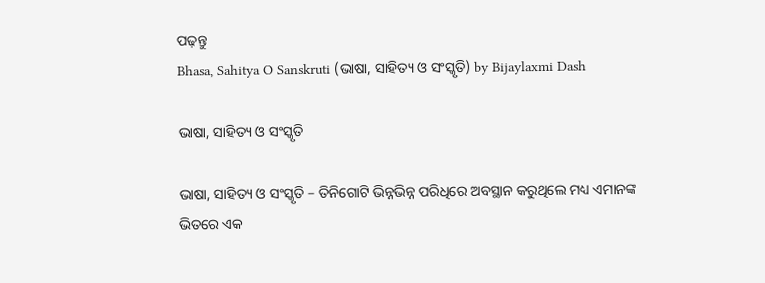ପଢ଼ନ୍ତୁ
Bhasa, Sahitya O Sanskruti (ଭାଷା, ସାହିତ୍ୟ ଓ ସଂସ୍କୃତି) by Bijaylaxmi Dash

ଭାଷା, ସାହିତ୍ୟ ଓ ସଂସ୍କୃତି

ଭାଷା, ସାହିତ୍ୟ ଓ ସଂସ୍କୃତି – ତିନିଗୋଟି ଭିନ୍ନଭିନ୍ନ ପରିଧିରେ ଅବସ୍ଥାନ କରୁଥିଲେ ମଧ୍ୟ ଏମାନଙ୍କ ଭିତରେ ଏକ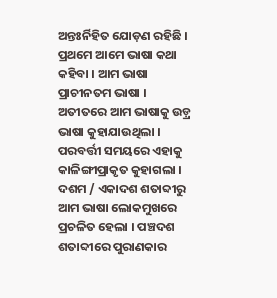ଅନ୍ତଃର୍ନିହିତ ଯୋଡ଼ଣ ରହିଛି । ପ୍ରଥମେ ଆମେ ଭାଷା କଥା କହିବା । ଆମ ଭାଷା ପ୍ରାଚୀନତମ ଭାଷା । ଅତୀତରେ ଆମ ଭାଷାକୁ ଉଡ଼୍ର ଭାଷା କୁହାଯାଉଥିଲା । ପରବର୍ତ୍ତୀ ସମୟରେ ଏହାକୁ କାଳିଙ୍ଗୀପ୍ରାକୃତ କୁହାଗଲା । ଦଶମ / ଏକାଦଶ ଶତାବ୍ଦୀରୁ ଆମ ଭାଷା ଲୋକମୁଖରେ ପ୍ରଚଳିତ ହେଲା । ପଞ୍ଚଦଶ ଶତାବ୍ଦୀରେ ପୁରାଣକାର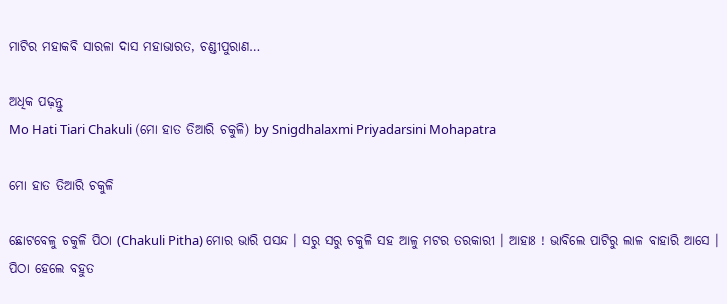ମାଟିର ମହାକବି ସାରଳା ଦାସ ମହାଭାରତ, ଚଣ୍ଡୀପୁରାଣ…

ଅଧିକ ପଢ଼ନ୍ତୁ
Mo Hati Tiari Chakuli (ମୋ ହାତ ତିଆରି ଚକୁଳି) by Snigdhalaxmi Priyadarsini Mohapatra

ମୋ ହାତ ତିଆରି ଚକୁଳି

ଛୋଟବେଳୁ ଚକୁଳି ପିଠା (Chakuli Pitha) ମୋର ଭାରି ପସନ୍ଦ । ସରୁ ସରୁ ଚକୁଳି ସହ ଆଳୁ ମଟର ତରକାରୀ । ଆହାଃ ! ଭାବିଲେ ପାଟିରୁ ଲାଳ ବାହାରି ଆସେ । ପିଠା ହେଲେ ବହୁତ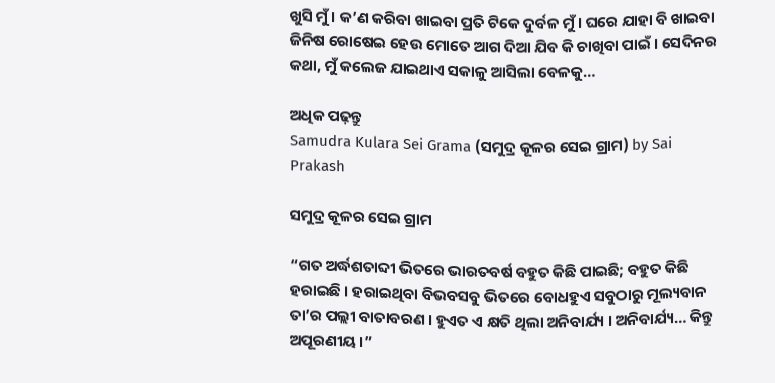ଖୁସି ମୁଁ । କ’ଣ କରିବା ଖାଇବା ପ୍ରତି ଟିକେ ଦୁର୍ବଳ ମୁଁ । ଘରେ ଯାହା ବି ଖାଇବା ଜିନିଷ ରୋଷେଇ ହେଉ ମୋତେ ଆଗ ଦିଆ ଯିବ କି ଚାଖିବା ପାଇଁ । ସେଦିନର କଥା, ମୁଁ କଲେଜ ଯାଇଥାଏ ସକାଳୁ ଆସିଲା ବେଳକୁ…

ଅଧିକ ପଢ଼ନ୍ତୁ
Samudra Kulara Sei Grama (ସମୁଦ୍ର କୂଳର ସେଇ ଗ୍ରାମ) by Sai Prakash

ସମୁଦ୍ର କୂଳର ସେଇ ଗ୍ରାମ

“ଗତ ଅର୍ଦ୍ଧଶତାବ୍ଦୀ ଭିତରେ ଭାରତବର୍ଷ ବହୁତ କିଛି ପାଇଛି; ବହୁତ କିଛି ହରାଇଛି । ହରାଇଥିବା ବିଭବସବୁ ଭିତରେ ବୋଧହୁଏ ସବୁଠାରୁ ମୂଲ୍ୟବାନ ତା’ର ପଲ୍ଲୀ ବାତାବରଣ । ହୁଏତ ଏ କ୍ଷତି ଥିଲା ଅନିବାର୍ଯ୍ୟ । ଅନିବାର୍ଯ୍ୟ… କିନ୍ତୁ ଅପୂରଣୀୟ ।”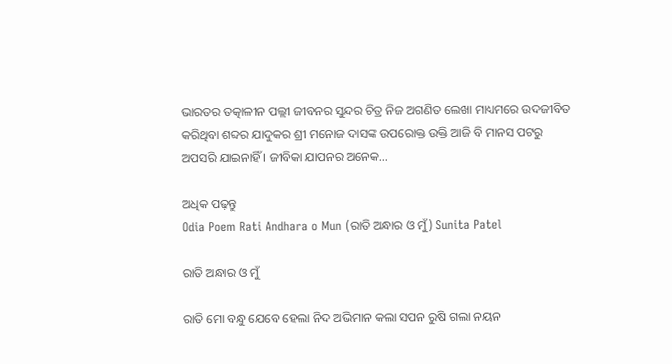ଭାରତର ତତ୍କାଳୀନ ପଲ୍ଲୀ ଜୀବନର ସୁନ୍ଦର ଚିତ୍ର ନିଜ ଅଗଣିତ ଲେଖା ମାଧ୍ୟମରେ ଉଦଜୀବିତ କରିଥିବା ଶବ୍ଦର ଯାଦୁକର ଶ୍ରୀ ମନୋଜ ଦାସଙ୍କ ଉପରୋକ୍ତ ଉକ୍ତି ଆଜି ବି ମାନସ ପଟରୁ ଅପସରି ଯାଇନାହିଁ । ଜୀବିକା ଯାପନର ଅନେକ…

ଅଧିକ ପଢ଼ନ୍ତୁ
Odia Poem Rati Andhara o Mun (ରାତି ଅନ୍ଧାର ଓ ମୁଁ) Sunita Patel

ରାତି ଅନ୍ଧାର ଓ ମୁଁ

ରାତି ମୋ ବନ୍ଧୁ ଯେବେ ହେଲା ନିଦ ଅଭିମାନ କଲା ସପନ ରୁଷି ଗଲା ନୟନ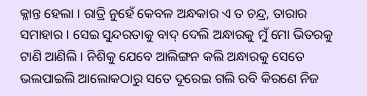କ୍ଳାନ୍ତ ହେଲା । ରାତ୍ରି ନୁହେଁ କେବଳ ଅନ୍ଧକାର ଏ ତ ଚନ୍ଦ୍ର, ତାରାର ସମାହାର । ସେଇ ସୁନ୍ଦରତାକୁ ବାଦ୍ ଦେଲି ଅନ୍ଧାରକୁ ମୁଁ ମୋ ଭିତରକୁ ଟାଣି ଆଣିଲି । ନିଶିକୁ ଯେବେ ଆଲିଙ୍ଗନ କଲି ଅନ୍ଧାରକୁ ସେତେ ଭଲପାଇଲି ଆଲୋକଠାରୁ ସତେ ଦୂରେଇ ଗଲି ରବି କିରଣେ ନିଜ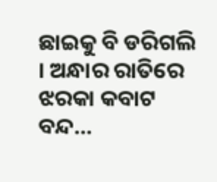ଛାଇକୁ ବି ଡରିଗଲି । ଅନ୍ଧାର ରାତିରେ ଝରକା କବାଟ ବନ୍ଦ…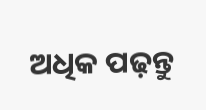ଅଧିକ ପଢ଼ନ୍ତୁ